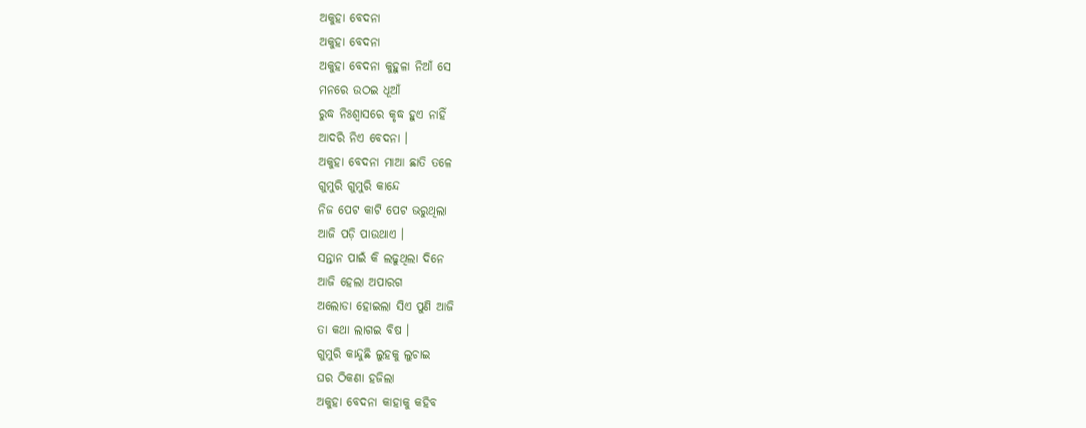ଅକୁହା ବେଦନା
ଅକୁହା ବେଦନା
ଅକୁହା ବେଦନା କୁହୁଳା ନିଆଁ ସେ
ମନରେ ଉଠଇ ଧୂଆଁ
ରୁଦ୍ଧ ନିଃଶ୍ଵାସରେ କୃଦ୍ଧ ହୁଏ ନାହିଁ
ଆଦରି ନିଏ ବେଦନା ।
ଅକୁହା ବେଦନା ମାଆ ଛାତି ତଳେ
ଗୁମୁରି ଗୁମୁରି କାନ୍ଦେ
ନିଜ ପେଟ କାଟି ପେଟ ଭରୁଥିଲା
ଆଜି ପଡ଼ି ପାଉଥାଏ ।
ସନ୍ତାନ ପାଇଁ କି ଲଢୁଥିଲା ଦିନେ
ଆଜି ହେଲା ଅପାରଗ
ଅଲୋଡା ହୋଇଲା ସିଏ ପୁଣି ଆଜି
ତା କଥା ଲାଗଇ ବିଷ ।
ଗୁମୁରି କାନ୍ଦୁଛି ଲୁହକୁ ଲୁଚାଇ
ଘର ଠିକଣା ହଜିଲା
ଅକୁହା ବେଦନା କାହାକୁ କହିବ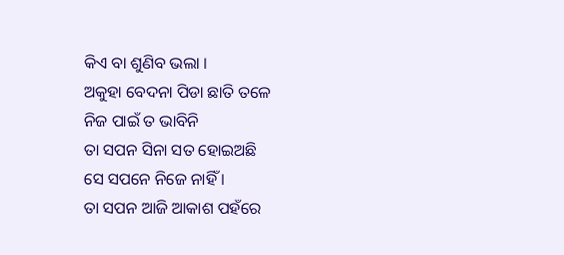କିଏ ବା ଶୁଣିବ ଭଲା ।
ଅକୁହା ବେଦନା ପିଡା ଛାତି ତଳେ
ନିଜ ପାଇଁ ତ ଭାବିନି
ତା ସପନ ସିନା ସତ ହୋଇଅଛି
ସେ ସପନେ ନିଜେ ନାହିଁ ।
ତା ସପନ ଆଜି ଆକାଶ ପହଁରେ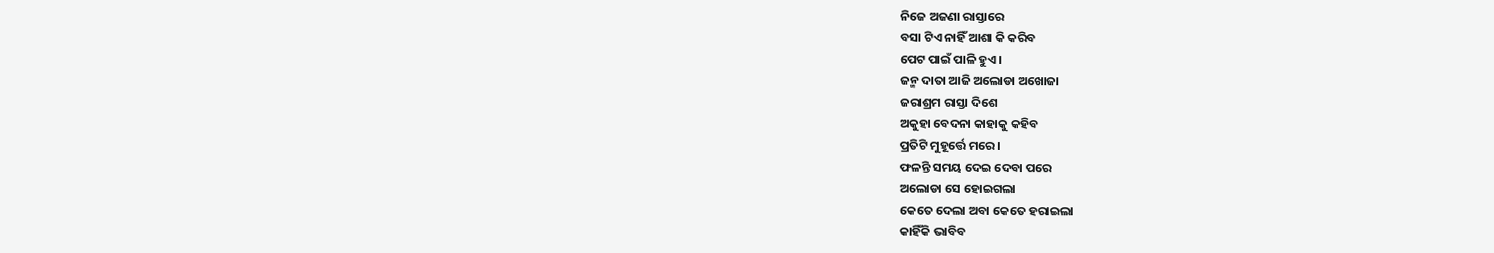ନିଜେ ଅଜଣା ରାସ୍ତାରେ
ବସା ଟିଏ ନାହିଁ ଆଶା କି କରିବ
ପେଟ ପାଇଁ ପାଳି ହୁଏ ।
ଜନ୍ମ ଦାତା ଆଜି ଅଲୋଡା ଅଖୋଜା
ଜରାଶ୍ରମ ରାସ୍ତା ଦିଶେ
ଅକୁହା ବେଦନା କାହାକୁ କହିବ
ପ୍ରତିଟି ମୁହୂର୍ତ୍ତେ ମରେ ।
ଫଳନ୍ତି ସମୟ ଦେଇ ଦେବା ପରେ
ଅଲୋଡା ସେ ହୋଇଗଲା
କେତେ ଦେଲା ଅବା କେତେ ହରାଇଲା
କାହିଁକି ଭାବିବ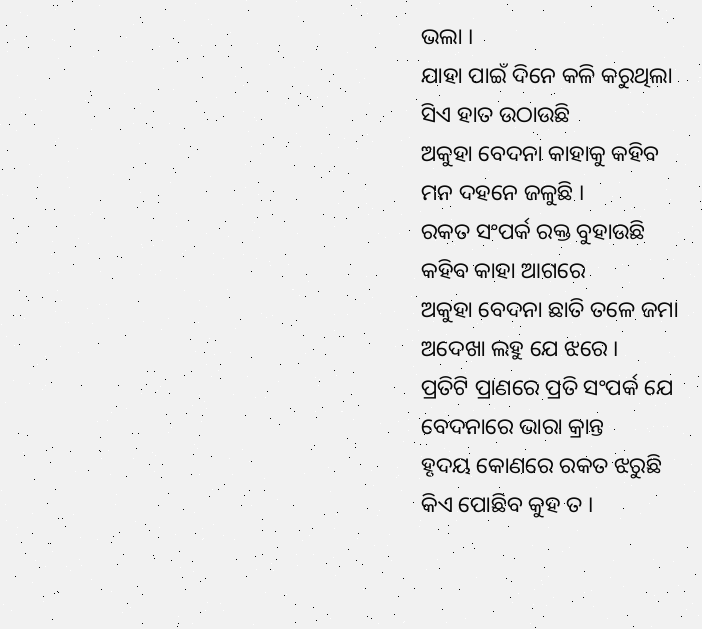ଭଲା ।
ଯାହା ପାଇଁ ଦିନେ କଳି କରୁଥିଲା
ସିଏ ହାତ ଉଠାଉଛି
ଅକୁହା ବେଦନା କାହାକୁ କହିବ
ମନ ଦହନେ ଜଳୁଛି ।
ରକତ ସଂପର୍କ ରକ୍ତ ବୁହାଉଛି
କହିବ କାହା ଆଗରେ
ଅକୁହା ବେଦନା ଛାତି ତଳେ ଜମା
ଅଦେଖା ଲହୁ ଯେ ଝରେ ।
ପ୍ରତିଟି ପ୍ରାଣରେ ପ୍ରତି ସଂପର୍କ ଯେ
ବେଦନାରେ ଭାରା କ୍ରାନ୍ତ
ହୃଦୟ କୋଣରେ ରକତ ଝରୁଛି
କିଏ ପୋଛିବ କୁହ ତ ।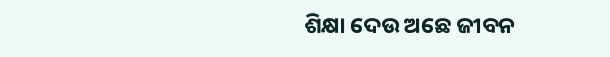ଶିକ୍ଷା ଦେଉ ଅଛେ ଜୀବନ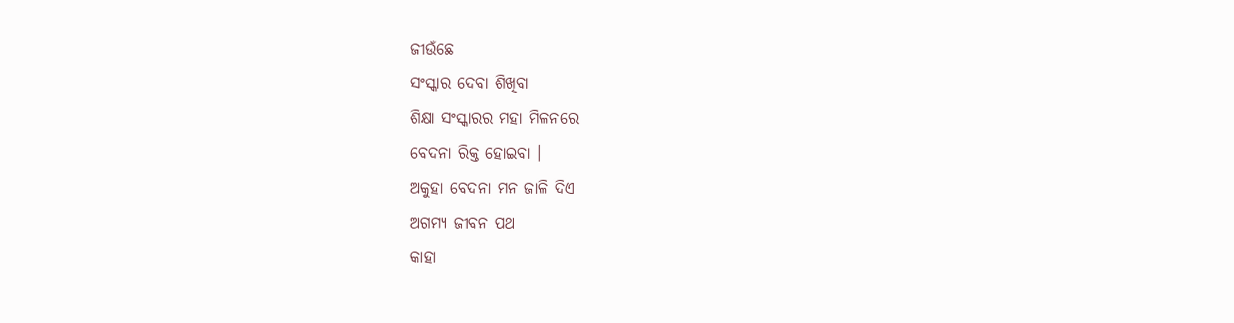ଜୀଉଁଛେ
ସଂସ୍କାର ଦେବା ଶିଖିବା
ଶିକ୍ଷା ସଂସ୍କାରର ମହା ମିଳନରେ
ବେଦନା ରିକ୍ତ ହୋଇବା ।
ଅକୁହା ବେଦନା ମନ ଜାଳି ଦିଏ
ଅଗମ୍ୟ ଜୀବନ ପଥ
କାହା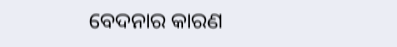ବେଦନାର କାରଣ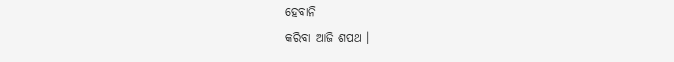ହେବାନି
କରିବା ଆଜି ଶପଥ ।